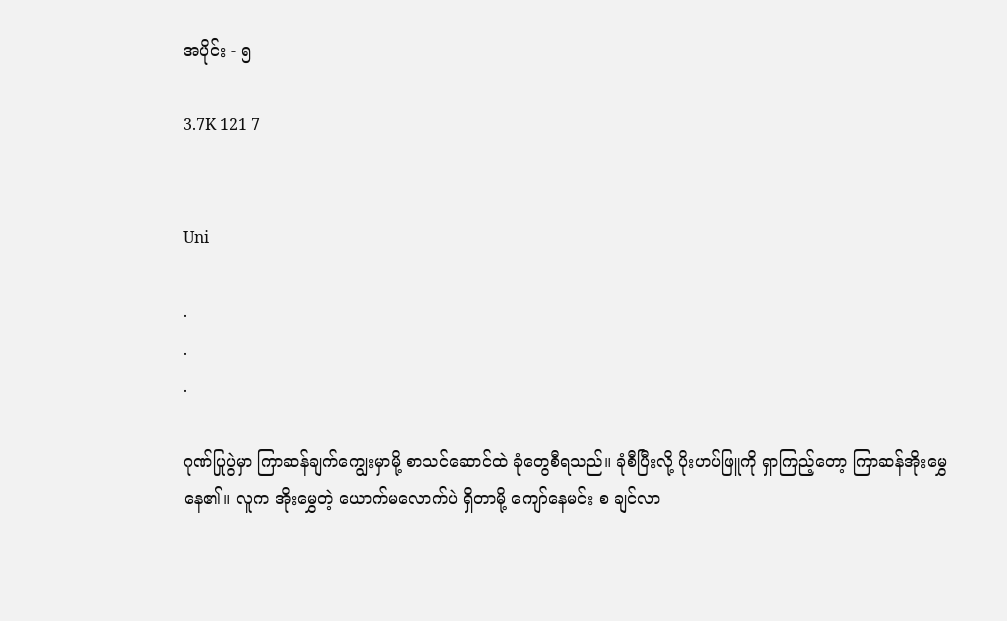အပိုင်း - ၅

3.7K 121 7


Uni

.
.
.

ဂုဏ်ပြုပွဲမှာ ကြာဆန်ချက်ကျွေးမှာမို့ စာသင်ဆောင်ထဲ ခုံတွေစီရသည်။ ခုံစီပြီးလို့ ပိုးဟပ်ဖြူကို ရှာကြည့်တော့ ကြာဆန်အိုးမွှေနေ၏။ လူက အိုးမွှေတဲ့ ယောက်မလောက်ပဲ ရှိတာမို့ ကျော်နေမင်း စ ချင်လာ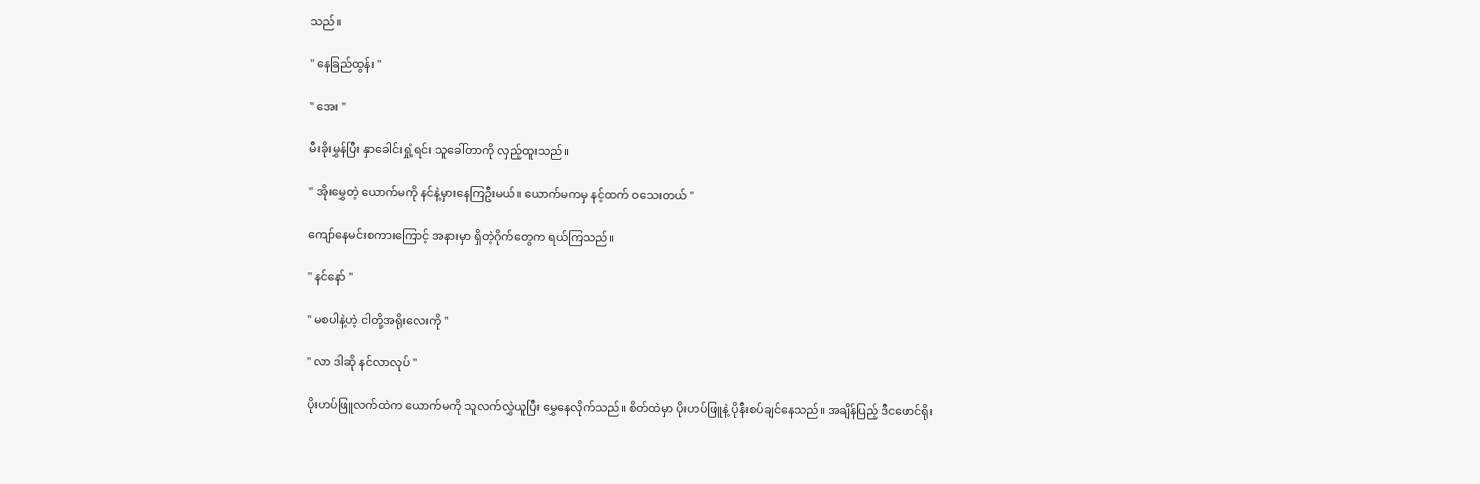သည်။

" နေခြည်ထွန်း ''

" အေး ''

မီးခိုးမွှန်ပြီး နှာခေါင်းရှုံ့ရင်း သူခေါ်တာကို လှည့်ထူးသည်။

" အိုးမွှေတဲ့ ယောက်မကို နင်နဲ့မှားနေကြဦးမယ်။ ယောက်မကမှ နင့်ထက် ဝသေးတယ် ''

ကျော်နေမင်းစကားကြောင့် အနားမှာ ရှိတဲ့ဂိုက်တွေက ရယ်ကြသည်။

" နင်နော် ''

" မစပါနဲ့ဟဲ့ ငါတို့အရိုးလေးကို ''

" လာ ဒါဆို နင်လာလုပ် ''

ပိုးဟပ်ဖြူလက်ထဲက ယောက်မကို သူလက်လွှဲယူပြီး မွှေနေလိုက်သည်။ စိတ်ထဲမှာ ပိုးဟပ်ဖြူနဲ့ ပိုနီးစပ်ချင်နေသည်။ အချိန်ပြည့် ဒီငဖောင်ရိုး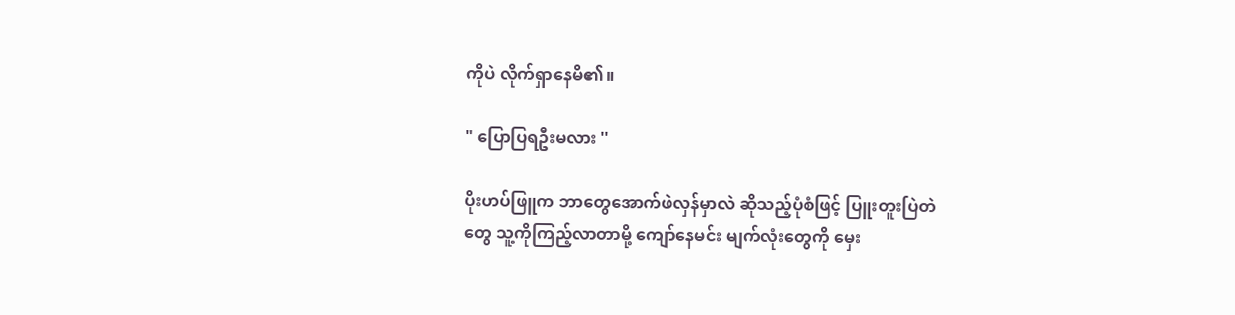ကိုပဲ လိုက်ရှာနေမိ၏။

" ပြောပြရဦးမလား ''

ပိုးဟပ်ဖြူက ဘာတွေအောက်ဖဲလှန်မှာလဲ ဆိုသည့်ပုံစံဖြင့် ပြူးတူးပြဲတဲတွေ သူ့ကိုကြည့်လာတာမို့ ကျော်နေမင်း မျက်လုံးတွေကို မှေး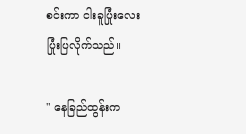စင်းကာ ငါးခူပြုံးလေးပြုံးပြလိုက်သည်။

" နေခြည်ထွန်းက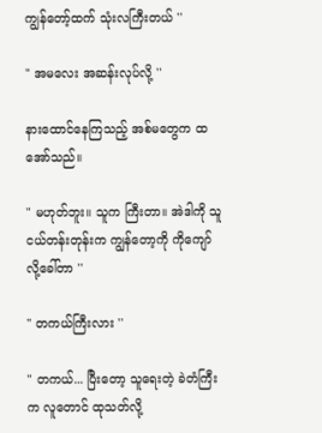ကျွန်တော့်ထက် သုံးလကြီးတယ် ''

" အမလေး အဆန်းလုပ်လို့ ''

နားထောင်နေကြသည့် အစ်မတွေက ထအော်သည်။

" မဟုတ်ဘူး။ သူက ကြီးတာ။ အဲဒါကို သူငယ်တန်းတုန်းက ကျွန်တော့ကို ကိုကျော် လို့ခေါ်တာ ''

" တကယ်ကြီးလား ''

" တကယ်... ပြီးတော့ သူရေးတဲ့ ခဲတံကြီးက လူတောင် ထုသတ်လို့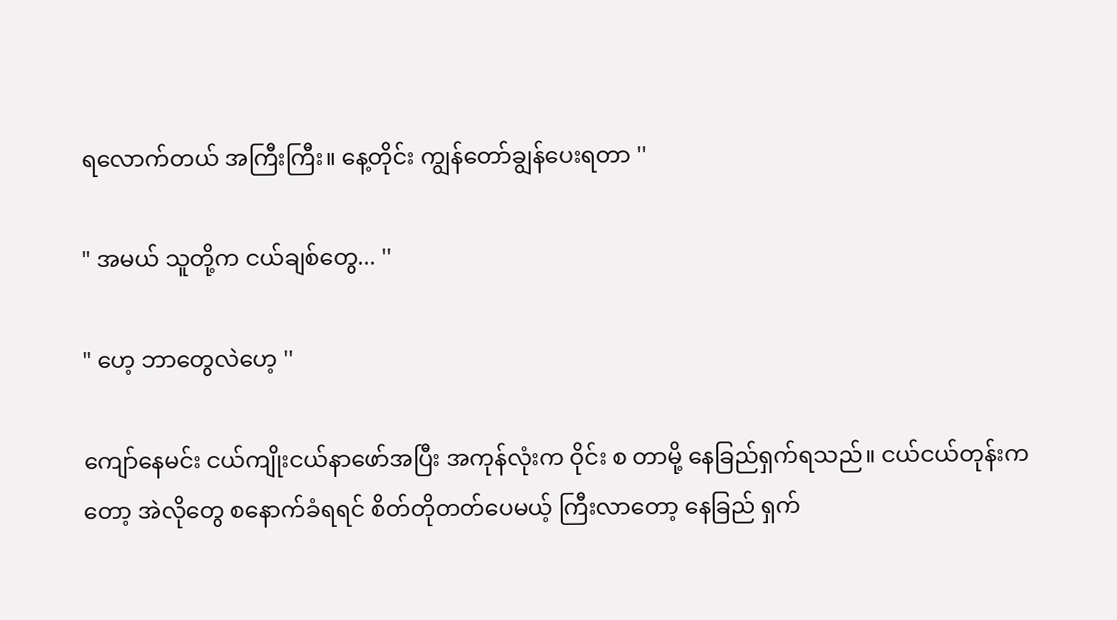ရလောက်တယ် အကြီးကြီး။ နေ့တိုင်း ကျွန်တော်ချွန်ပေးရတာ ''

" အမယ် သူတို့က ငယ်ချစ်တွေ... ''

" ဟေ့ ဘာတွေလဲဟေ့ ''

ကျော်နေမင်း ငယ်ကျိုးငယ်နာဖော်အပြီး အကုန်လုံးက ဝိုင်း စ တာမို့ နေခြည်ရှက်ရသည်။ ငယ်ငယ်တုန်းကတော့ အဲလိုတွေ စနောက်ခံရရင် စိတ်တိုတတ်ပေမယ့် ကြီးလာတော့ နေခြည် ရှက်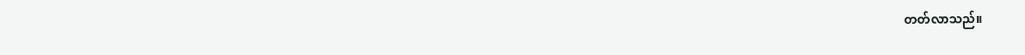တတ်လာသည်။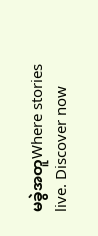မခွဲအတူWhere stories live. Discover now